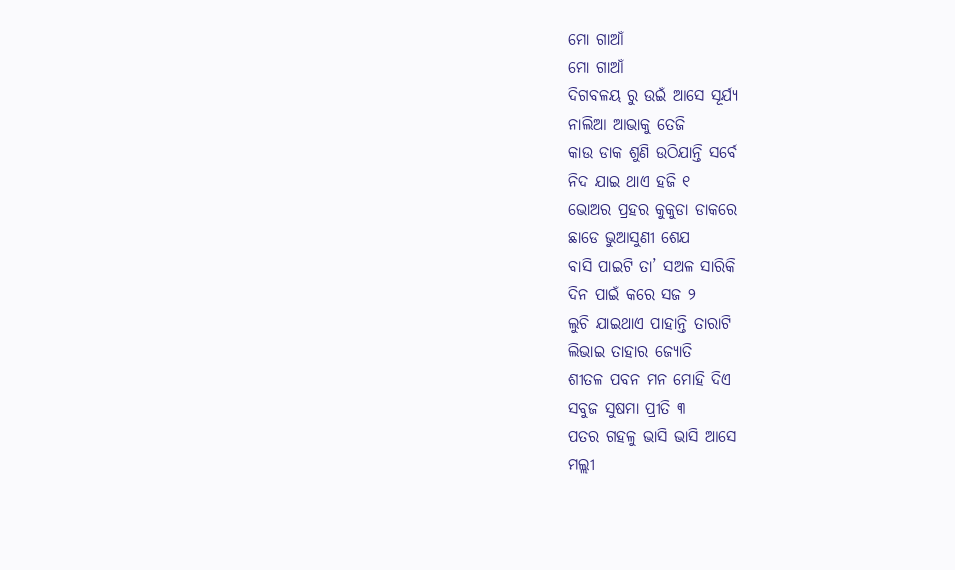ମୋ ଗାଆଁ
ମୋ ଗାଆଁ
ଦିଗବଳୟ ରୁ ଉଇଁ ଆସେ ସୂର୍ଯ୍ୟ
ନାଲିଆ ଆଭାକୁ ତେଜି
କାଉ ଡାକ ଶୁଣି ଉଠିଯାନ୍ତି ସର୍ବେ
ନିଦ ଯାଇ ଥାଏ ହଜି ୧
ଭୋଅର ପ୍ରହର କୁକୁଡା ଡାକରେ
ଛାଡେ ଭୁଆସୁଣୀ ଶେଯ
ବାସି ପାଇଟି ତା’ ସଅଳ ସାରିକି
ଦିନ ପାଇଁ କରେ ସଜ ୨
ଲୁଚି ଯାଇଥାଏ ପାହାନ୍ତି ତାରାଟି
ଲିଭାଇ ତାହାର ଜ୍ୟୋତି
ଶୀତଳ ପବନ ମନ ମୋହି ଦିଏ
ସବୁଜ ସୁଷମା ପ୍ରୀତି ୩
ପତର ଗହଳୁ ଭାସି ଭାସି ଆସେ
ମଲ୍ଲୀ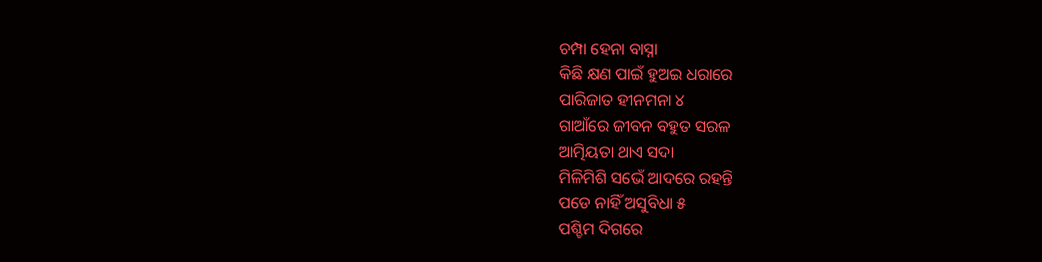ଚମ୍ପା ହେନା ବାସ୍ନା
କିଛି କ୍ଷଣ ପାଇଁ ହୁଅଇ ଧରାରେ
ପାରିଜାତ ହୀନମନା ୪
ଗାଆଁରେ ଜୀବନ ବହୁତ ସରଳ
ଆତ୍ମିୟତା ଥାଏ ସଦା
ମିଳିମିଶି ସଭେଁ ଆଦରେ ରହନ୍ତି
ପଡେ ନାହିଁ ଅସୁବିଧା ୫
ପଶ୍ଚିମ ଦିଗରେ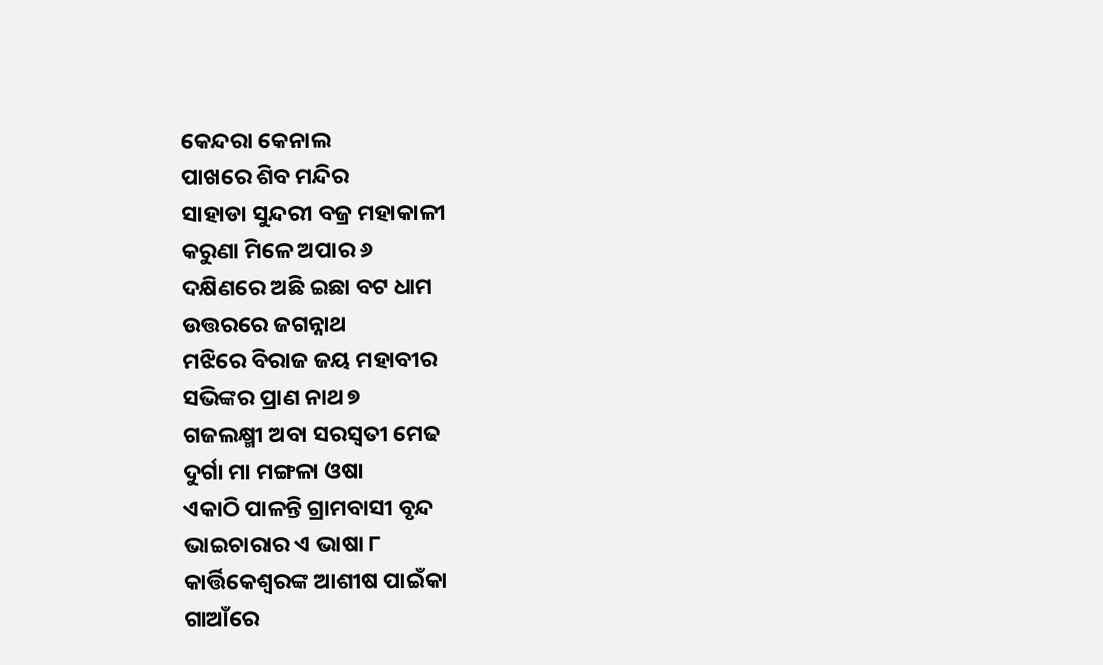କେନ୍ଦରା କେନାଲ
ପାଖରେ ଶିବ ମନ୍ଦିର
ସାହାଡା ସୁନ୍ଦରୀ ବଜ୍ର ମହାକାଳୀ
କରୁଣା ମିଳେ ଅପାର ୬
ଦକ୍ଷିଣରେ ଅଛି ଇଛା ବଟ ଧାମ
ଉତ୍ତରରେ ଜଗନ୍ନାଥ
ମଝିରେ ବିରାଜ ଜୟ ମହାବୀର
ସଭିଙ୍କର ପ୍ରାଣ ନାଥ ୭
ଗଜଲକ୍ଷ୍ମୀ ଅବା ସରସ୍ବତୀ ମେଢ
ଦୁର୍ଗା ମା ମଙ୍ଗଳା ଓଷା
ଏକାଠି ପାଳନ୍ତି ଗ୍ରାମବାସୀ ବୃନ୍ଦ
ଭାଇଚାରାର ଏ ଭାଷା ୮
କାର୍ତ୍ତିକେଶ୍ବରଙ୍କ ଆଶୀଷ ପାଇଁକା
ଗାଆଁରେ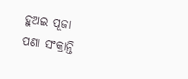ହୁଅଇ ପୂଜା
ପଣା ସଂକ୍ରାନ୍ତି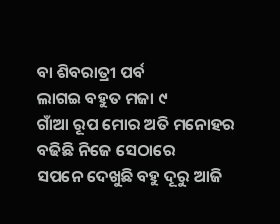ବା ଶିବରାତ୍ରୀ ପର୍ବ
ଲାଗଇ ବହୁତ ମଜା ୯
ଗାଁଆ ରୂପ ମୋର ଅତି ମନୋହର
ବଢିଛି ନିଜେ ସେଠାରେ
ସପନେ ଦେଖୁଛି ବହୁ ଦୂରୁ ଆଜି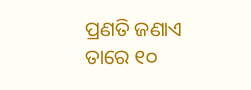ପ୍ରଣତି ଜଣାଏ ତାରେ ୧୦